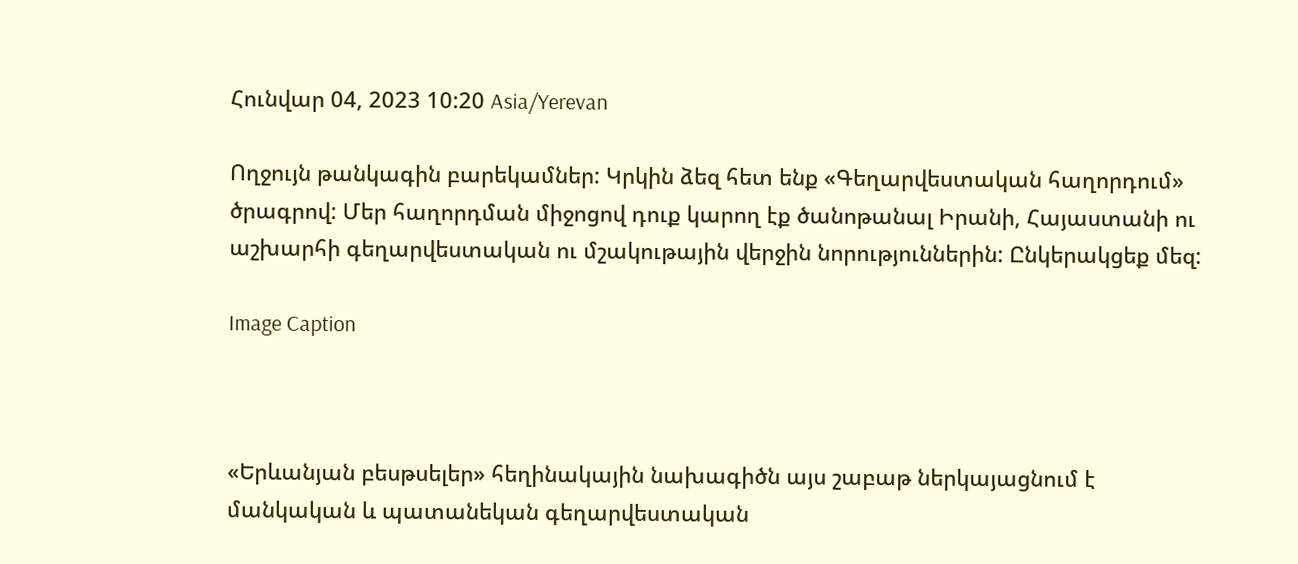Հունվար 04, 2023 10:20 Asia/Yerevan

Ողջույն թանկագին բարեկամներ: Կրկին ձեզ հետ ենք «Գեղարվեստական հաղորդում» ծրագրով: Մեր հաղորդման միջոցով դուք կարող էք ծանոթանալ Իրանի, Հայաստանի ու աշխարհի գեղարվեստական ու մշակութային վերջին նորություններին: Ընկերակցեք մեզ:

Image Caption



«Երևանյան բեսթսելեր» հեղինակային նախագիծն այս շաբաթ ներկայացնում է մանկական և պատանեկան գեղարվեստական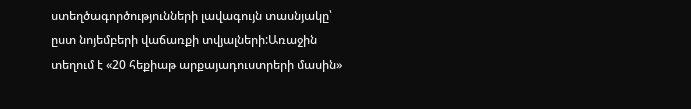ստեղծագործությունների լավագույն տասնյակը՝ ըստ նոյեմբերի վաճառքի տվյալների:Առաջին տեղում է «20 հեքիաթ արքայադուստրերի մասին»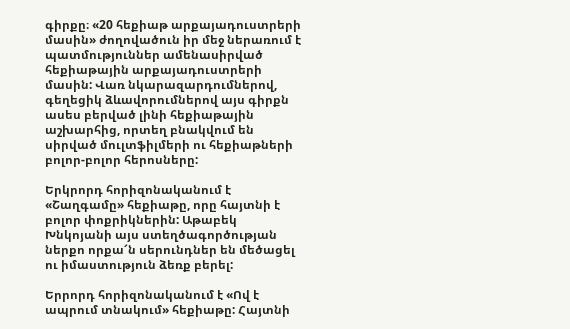գիրքը։ «20 հեքիաթ արքայադուստրերի մասին» ժողովածուն իր մեջ ներառում է պատմություններ ամենասիրված հեքիաթային արքայադուստրերի մասին: Վառ նկարազարդումներով, գեղեցիկ ձևավորումներով այս գիրքն ասես բերված լինի հեքիաթային աշխարհից, որտեղ բնակվում են սիրված մուլտֆիլմերի ու հեքիաթների բոլոր-բոլոր հերոսները:

Երկրորդ հորիզոնականում է «Շաղգամը» հեքիաթը, որը հայտնի է բոլոր փոքրիկներին: Աթաբեկ Խնկոյանի այս ստեղծագործության ներքո որքա՜ն սերունդներ են մեծացել ու իմաստություն ձեռք բերել:

Երրորդ հորիզոնականում է «Ով է ապրում տնակում» հեքիաթը: Հայտնի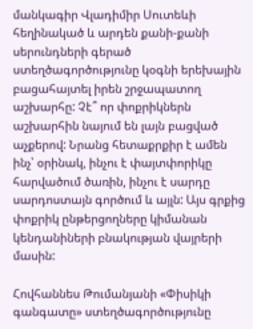մանկագիր Վլադիմիր Սուտեևի հեղինակած և արդեն քանի-քանի սերունդների գերած ստեղծագործությունը կօգնի երեխային բացահայտել իրեն շրջապատող աշխարհը: Չէ՞ որ փոքրիկներն աշխարհին նայում են լայն բացված աչքերով: Նրանց հետաքրքիր է ամեն ինչ՝ օրինակ, ինչու է փայտփորիկը հարվածում ծառին, ինչու է սարդը սարդոստայն գործում և այլն: Այս գրքից փոքրիկ ընթերցողները կիմանան կենդանիների բնակության վայրերի մասին:

Հովհաննես Թումանյանի «Փիսիկի գանգատը» ստեղծագործությունը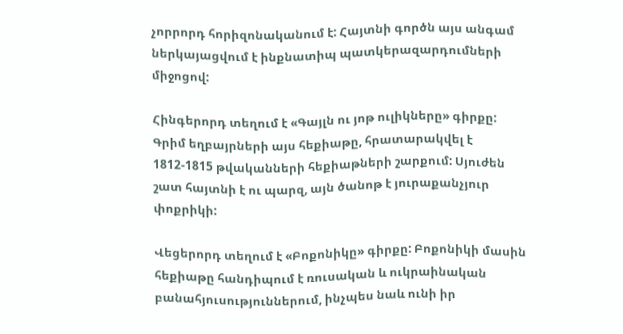չորրորդ հորիզոնականում է: Հայտնի գործն այս անգամ ներկայացվում է ինքնատիպ պատկերազարդումների միջոցով:

Հինգերորդ տեղում է «Գայլն ու յոթ ուլիկները» գիրքը: Գրիմ եղբայրների այս հեքիաթը, հրատարակվել է 1812-1815 թվականների հեքիաթների շարքում: Սյուժեն շատ հայտնի է ու պարզ, այն ծանոթ է յուրաքանչյուր փոքրիկի:

Վեցերորդ տեղում է «Բոքոնիկը» գիրքը: Բոքոնիկի մասին հեքիաթը հանդիպում է ռուսական և ուկրաինական բանահյուսություններում, ինչպես նաև ունի իր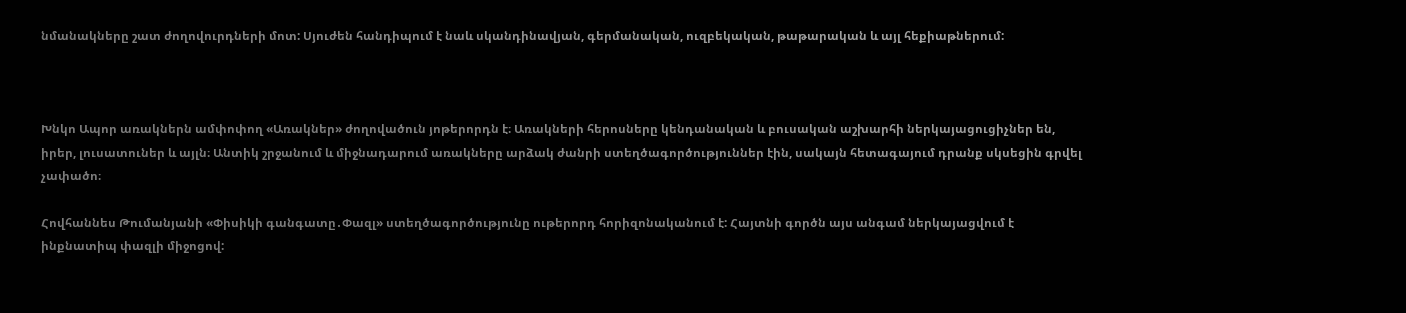նմանակները շատ ժողովուրդների մոտ: Սյուժեն հանդիպում է նաև սկանդինավյան, գերմանական, ուզբեկական, թաթարական և այլ հեքիաթներում:



Խնկո Ապոր առակներն ամփոփող «Առակներ» ժողովածուն յոթերորդն է։ Առակների հերոսները կենդանական և բուսական աշխարհի ներկայացուցիչներ են, իրեր, լուսատուներ և այլն։ Անտիկ շրջանում և միջնադարում առակները արձակ ժանրի ստեղծագործություններ էին, սակայն հետագայում դրանք սկսեցին գրվել չափածո։

Հովհաննես Թումանյանի «Փիսիկի գանգատը․Փազլ» ստեղծագործությունը ութերորդ հորիզոնականում է: Հայտնի գործն այս անգամ ներկայացվում է ինքնատիպ փազլի միջոցով: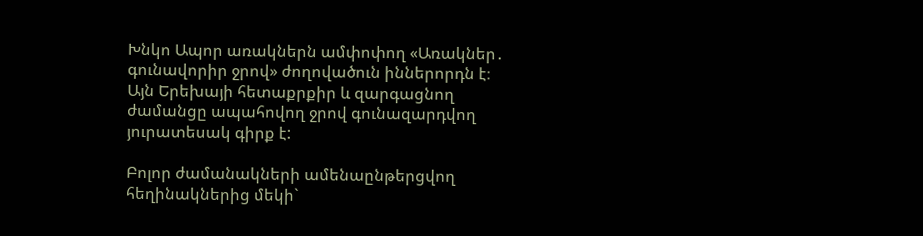Խնկո Ապոր առակներն ամփոփող «Առակներ․ գունավորիր ջրով» ժողովածուն իններորդն է։ Այն Երեխայի հետաքրքիր և զարգացնող ժամանցը ապահովող ջրով գունազարդվող յուրատեսակ գիրք է:

Բոլոր ժամանակների ամենաընթերցվող հեղինակներից մեկի`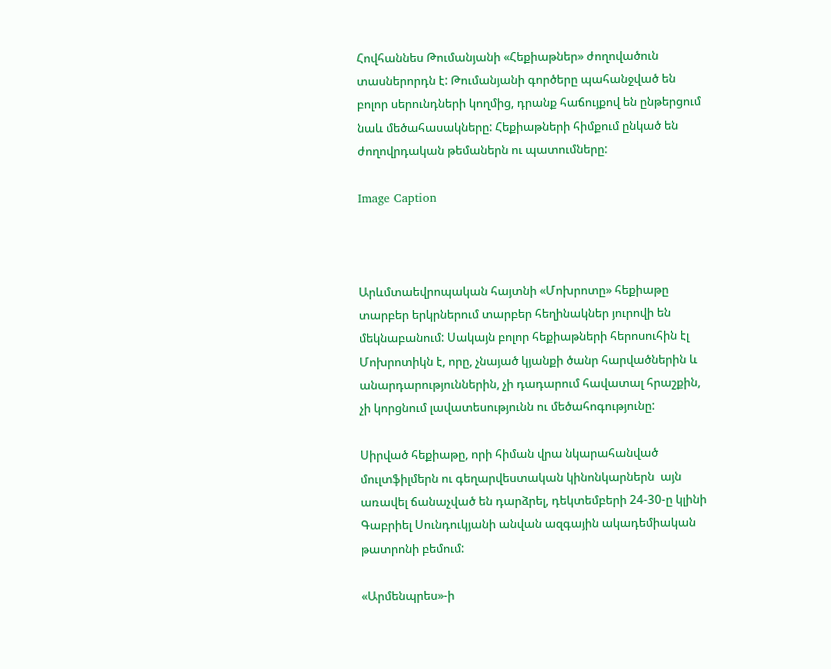Հովհաննես Թումանյանի «Հեքիաթներ» ժողովածուն տասներորդն է: Թումանյանի գործերը պահանջված են բոլոր սերունդների կողմից, դրանք հաճույքով են ընթերցում նաև մեծահասակները: Հեքիաթների հիմքում ընկած են ժողովրդական թեմաներն ու պատումները:

Image Caption



Արևմտաեվրոպական հայտնի «Մոխրոտը» հեքիաթը տարբեր երկրներում տարբեր հեղինակներ յուրովի են մեկնաբանում: Սակայն բոլոր հեքիաթների հերոսուհին էլ Մոխրոտիկն է, որը, չնայած կյանքի ծանր հարվածներին և անարդարություններին, չի դադարում հավատալ հրաշքին, չի կորցնում լավատեսությունն ու մեծահոգությունը:

Սիրված հեքիաթը, որի հիման վրա նկարահանված մուլտֆիլմերն ու գեղարվեստական կինոնկարներն  այն առավել ճանաչված են դարձրել, դեկտեմբերի 24-30-ը կլինի Գաբրիել Սունդուկյանի անվան ազգային ակադեմիական թատրոնի բեմում:

«Արմենպրես»-ի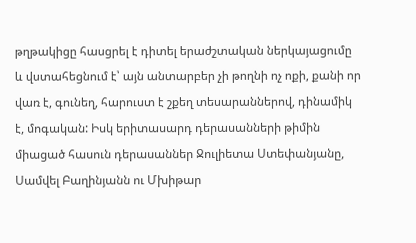թղթակիցը հասցրել է դիտել երաժշտական ներկայացումը և վստահեցնում է՝ այն անտարբեր չի թողնի ոչ ոքի, քանի որ վառ է, գունեղ, հարուստ է շքեղ տեսարաններով, դինամիկ է, մոգական: Իսկ երիտասարդ դերասանների թիմին միացած հասուն դերասաններ Ջուլիետա Ստեփանյանը, Սամվել Բաղինյանն ու Մխիթար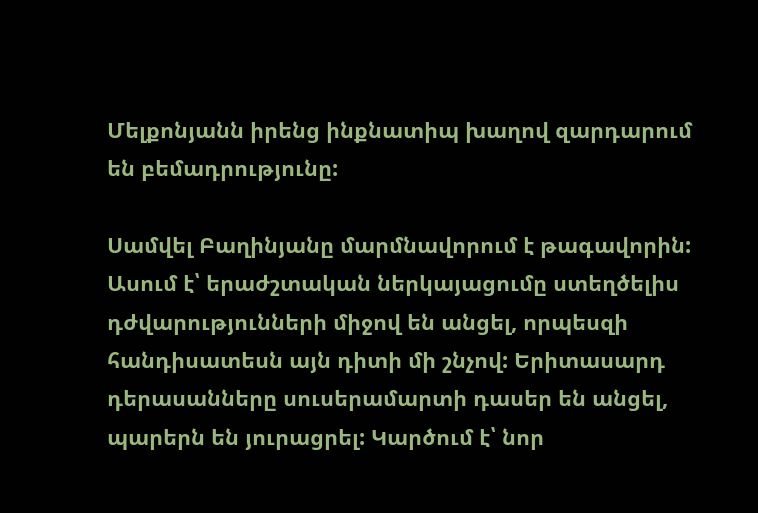Մելքոնյանն իրենց ինքնատիպ խաղով զարդարում են բեմադրությունը:

Սամվել Բաղինյանը մարմնավորում է թագավորին: Ասում է՝ երաժշտական ներկայացումը ստեղծելիս դժվարությունների միջով են անցել, որպեսզի հանդիսատեսն այն դիտի մի շնչով: Երիտասարդ դերասանները սուսերամարտի դասեր են անցել, պարերն են յուրացրել: Կարծում է՝ նոր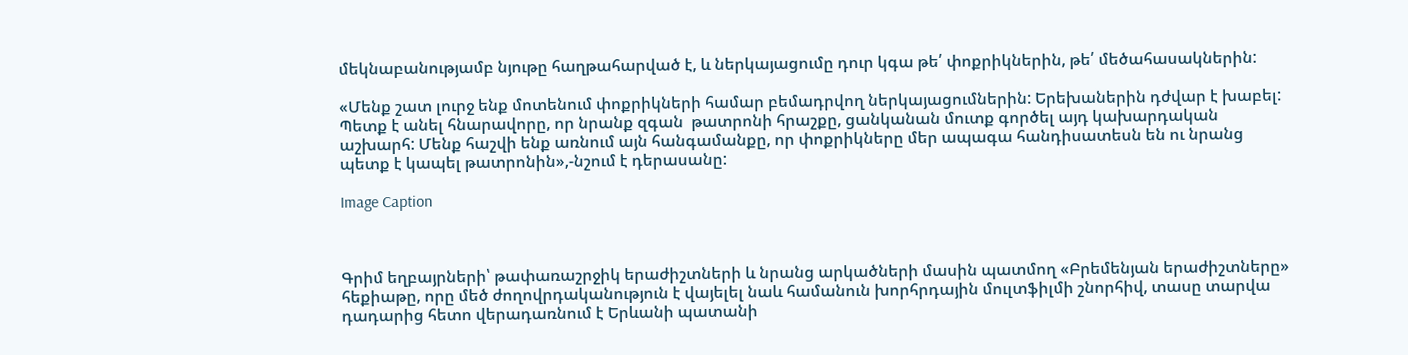մեկնաբանությամբ նյութը հաղթահարված է, և ներկայացումը դուր կգա թե՛ փոքրիկներին, թե՛ մեծահասակներին:

«Մենք շատ լուրջ ենք մոտենում փոքրիկների համար բեմադրվող ներկայացումներին: Երեխաներին դժվար է խաբել: Պետք է անել հնարավորը, որ նրանք զգան  թատրոնի հրաշքը, ցանկանան մուտք գործել այդ կախարդական աշխարհ: Մենք հաշվի ենք առնում այն հանգամանքը, որ փոքրիկները մեր ապագա հանդիսատեսն են ու նրանց պետք է կապել թատրոնին»,-նշում է դերասանը:

Image Caption



Գրիմ եղբայրների՝ թափառաշրջիկ երաժիշտների և նրանց արկածների մասին պատմող «Բրեմենյան երաժիշտները» հեքիաթը, որը մեծ ժողովրդականություն է վայելել նաև համանուն խորհրդային մուլտֆիլմի շնորհիվ, տասը տարվա դադարից հետո վերադառնում է Երևանի պատանի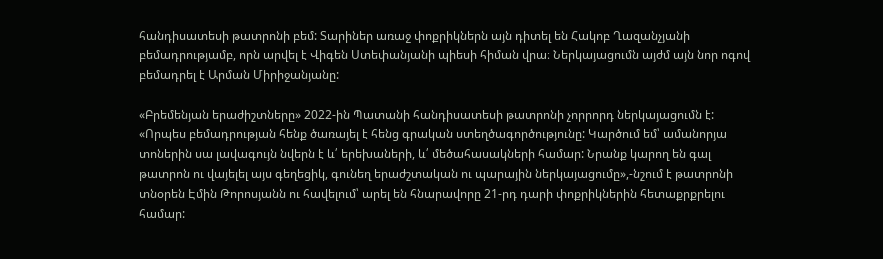հանդիսատեսի թատրոնի բեմ: Տարիներ առաջ փոքրիկներն այն դիտել են Հակոբ Ղազանչյանի բեմադրությամբ, որն արվել է Վիգեն Ստեփանյանի պիեսի հիման վրա։ Ներկայացումն այժմ այն նոր ոգով բեմադրել է Արման Միրիջանյանը:

«Բրեմենյան երաժիշտները» 2022-ին Պատանի հանդիսատեսի թատրոնի չորրորդ ներկայացումն է: «Որպես բեմադրության հենք ծառայել է հենց գրական ստեղծագործությունը: Կարծում եմ՝ ամանորյա տոներին սա լավագույն նվերն է և՛ երեխաների, և՛ մեծահասակների համար: Նրանք կարող են գալ թատրոն ու վայելել այս գեղեցիկ, գունեղ երաժշտական ու պարային ներկայացումը»,-նշում է թատրոնի տնօրեն Էմին Թորոսյանն ու հավելում՝ արել են հնարավորը 21-րդ դարի փոքրիկներին հետաքրքրելու համար: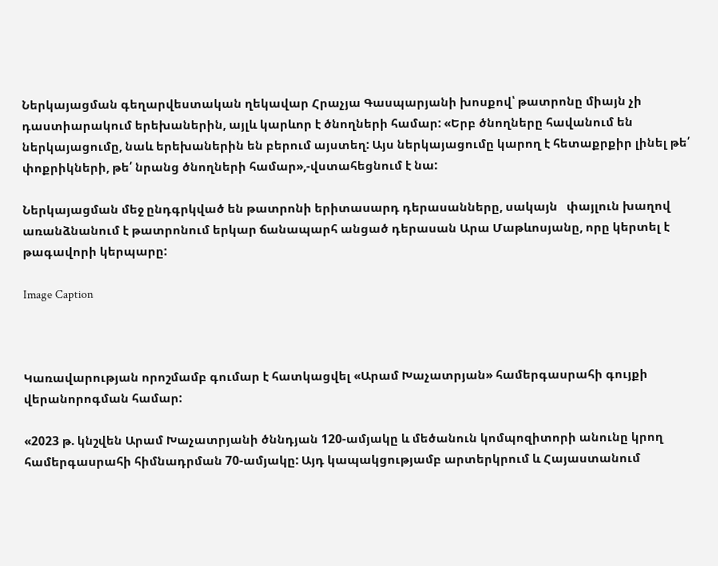Ներկայացման գեղարվեստական ղեկավար Հրաչյա Գասպարյանի խոսքով՝ թատրոնը միայն չի դաստիարակում երեխաներին, այլև կարևոր է ծնողների համար: «Երբ ծնողները հավանում են ներկայացումը, նաև երեխաներին են բերում այստեղ: Այս ներկայացումը կարող է հետաքրքիր լինել թե՛ փոքրիկների, թե՛ նրանց ծնողների համար»,-վստահեցնում է նա:

Ներկայացման մեջ ընդգրկված են թատրոնի երիտասարդ դերասանները, սակայն   փայլուն խաղով առանձնանում է թատրոնում երկար ճանապարհ անցած դերասան Արա Մաթևոսյանը, որը կերտել է թագավորի կերպարը:

Image Caption



Կառավարության որոշմամբ գումար է հատկացվել «Արամ Խաչատրյան» համերգասրահի գույքի վերանորոգման համար:

«2023 թ. կնշվեն Արամ Խաչատրյանի ծննդյան 120-ամյակը և մեծանուն կոմպոզիտորի անունը կրող համերգասրահի հիմնադրման 70-ամյակը: Այդ կապակցությամբ արտերկրում և Հայաստանում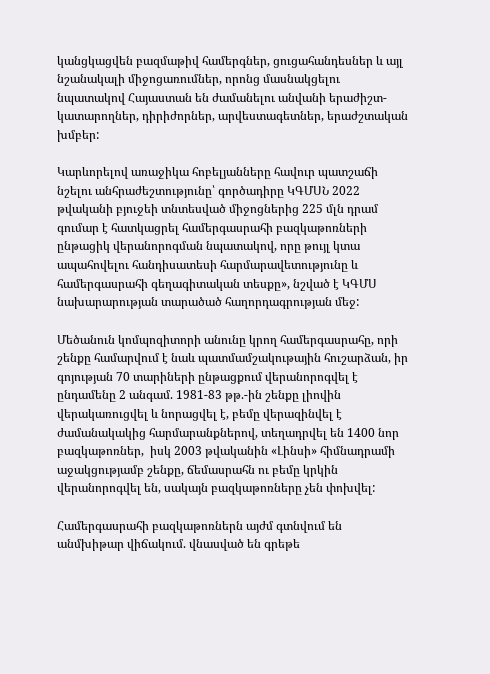կանցկացվեն բազմաթիվ համերգներ, ցուցահանդեսներ և այլ նշանակալի միջոցառումներ, որոնց մասնակցելու նպատակով Հայաստան են ժամանելու անվանի երաժիշտ-կատարողներ, դիրիժորներ, արվեստագետներ, երաժշտական խմբեր:

Կարևորելով առաջիկա հոբելյանները հավուր պատշաճի նշելու անհրաժեշտությունը՝ գործադիրը ԿԳՄՍՆ 2022 թվականի բյուջեի տնտեսված միջոցներից 225 մլն դրամ գումար է հատկացրել համերգասրահի բազկաթոռների ընթացիկ վերանորոգման նպատակով, որը թույլ կտա ապահովելու հանդիսատեսի հարմարավետությունը և համերգասրահի գեղագիտական տեսքը», նշված է ԿԳՄՍ նախարարության տարածած հաղորդագրության մեջ:

Մեծանուն կոմպոզիտորի անունը կրող համերգասրահը, որի շենքը համարվում է նաև պատմամշակութային հուշարձան, իր գոյության 70 տարիների ընթացքում վերանորոգվել է ընդամենը 2 անգամ. 1981-83 թթ.-ին շենքը լիովին վերակառուցվել և նորացվել է, բեմը վերազինվել է ժամանակակից հարմարանքներով, տեղադրվել են 1400 նոր բազկաթոռներ,  իսկ 2003 թվականին «Լինսի» հիմնադրամի աջակցությամբ շենքը, ճեմասրահն ու բեմը կրկին վերանորոգվել են, սակայն բազկաթոռները չեն փոխվել:

Համերգասրահի բազկաթոռներն այժմ գտնվում են անմխիթար վիճակում. վնասված են գրեթե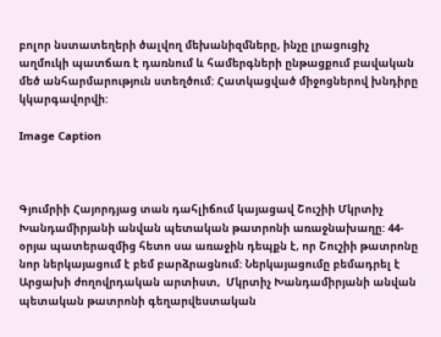բոլոր նստատեղերի ծալվող մեխանիզմները, ինչը լրացուցիչ աղմուկի պատճառ է դառնում և համերգների ընթացքում բավական մեծ անհարմարություն ստեղծում: Հատկացված միջոցներով խնդիրը կկարգավորվի:

Image Caption



Գյումրիի Հայորդյաց տան դահլիճում կայացավ Շուշիի Մկրտիչ Խանդամիրյանի անվան պետական թատրոնի առաջնախաղը: 44-օրյա պատերազմից հետո սա առաջին դեպքն է, որ Շուշիի թատրոնը նոր ներկայացում է բեմ բարձրացնում: Ներկայացումը բեմադրել է Արցախի ժողովրդական արտիստ,  Մկրտիչ Խանդամիրյանի անվան պետական թատրոնի գեղարվեստական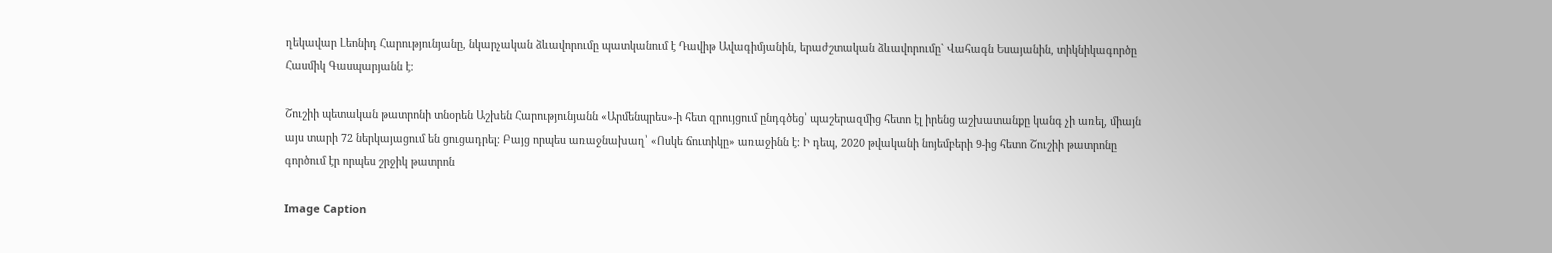ղեկավար Լեոնիդ Հարությունյանը, նկարչական ձևավորումը պատկանում է Դավիթ Ավագիմյանին, երաժշտական ձևավորումը` Վահագն Եսայանին, տիկնիկագործը Հասմիկ Գասպարյանն է։

Շուշիի պետական թատրոնի տնօրեն Աշխեն Հարությունյանն «Արմենպրես»-ի հետ զրույցում ընդգծեց՝ պաշերազմից հետո էլ իրենց աշխատանքը կանգ չի առել, միայն այս տարի 72 ներկայացում են ցուցադրել: Բայց որպես առաջնախաղ՝ «Ոսկե ճուտիկը» առաջինն է: Ի դեպ, 2020 թվականի նոյեմբերի 9-ից հետո Շուշիի թատրոնը գործում էր որպես շրջիկ թատրոն

Image Caption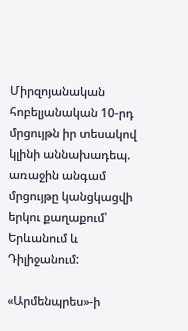Միրզոյանական հոբելյանական 10-րդ մրցույթն իր տեսակով կլինի աննախադեպ. առաջին անգամ մրցույթը կանցկացվի երկու քաղաքում՝ Երևանում և Դիլիջանում:

«Արմենպրես»-ի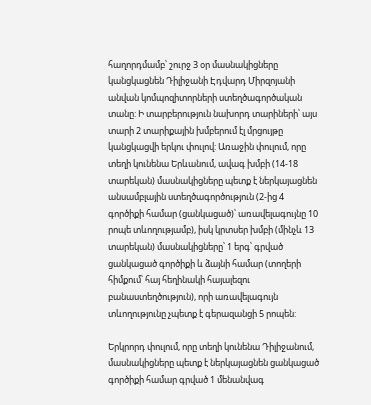հաղորդմամբ՝ շուրջ 3 օր մասնակիցները կանցկացնեն Դիլիջանի Էդվարդ Միրզոյանի անվան կոմպոզիտորների ստեղծագործական տանը: Ի տարբերություն նախորդ տարիների՝ այս տարի 2 տարիքային խմբերում էլ մրցույթը կանցկացվի երկու փուլով: Առաջին փուլում, որը տեղի կունենա Երևանում, ավագ խմբի (14-18 տարեկան) մասնակիցները պետք է ներկայացնեն անսամբլային ստեղծագործություն (2-ից 4 գործիքի համար (ցանկացած)՝ առավելագույնը 10 րոպե տևողությամբ), իսկ կրտսեր խմբի (մինչև 13 տարեկան) մասնակիցները՝ 1 երգ՝ գրված ցանկացած գործիքի և ձայնի համար (տողերի հիմքում՝ հայ հեղինակի հայալեզու բանաստեղծություն), որի առավելագույն տևողությունը չպետք է գերազանցի 5 րոպեն:

Երկրորդ փուլում, որը տեղի կունենա Դիլիջանում, մասնակիցները պետք է ներկայացնեն ցանկացած գործիքի համար գրված 1 մենանվագ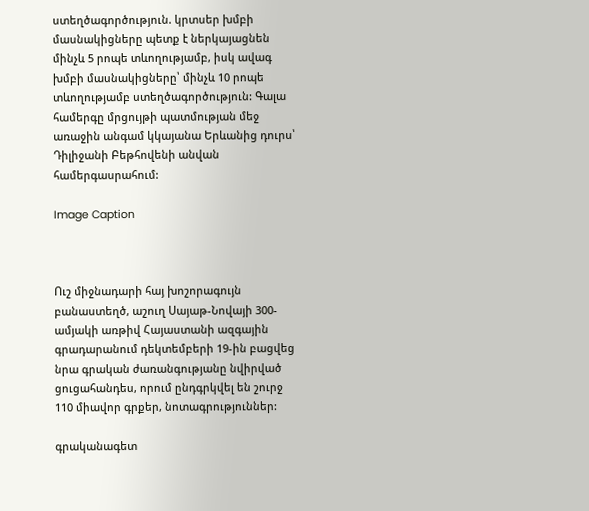ստեղծագործություն. կրտսեր խմբի մասնակիցները պետք է ներկայացնեն մինչև 5 րոպե տևողությամբ, իսկ ավագ խմբի մասնակիցները՝ մինչև 10 րոպե տևողությամբ ստեղծագործություն: Գալա համերգը մրցույթի պատմության մեջ առաջին անգամ կկայանա Երևանից դուրս՝ Դիլիջանի Բեթհովենի անվան համերգասրահում:

Image Caption



Ուշ միջնադարի հայ խոշորագույն բանաստեղծ, աշուղ Սայաթ-Նովայի 300-ամյակի առթիվ Հայաստանի ազգային գրադարանում դեկտեմբերի 19-ին բացվեց նրա գրական ժառանգությանը նվիրված ցուցահանդես, որում ընդգրկվել են շուրջ 110 միավոր գրքեր, նոտագրություններ:

գրականագետ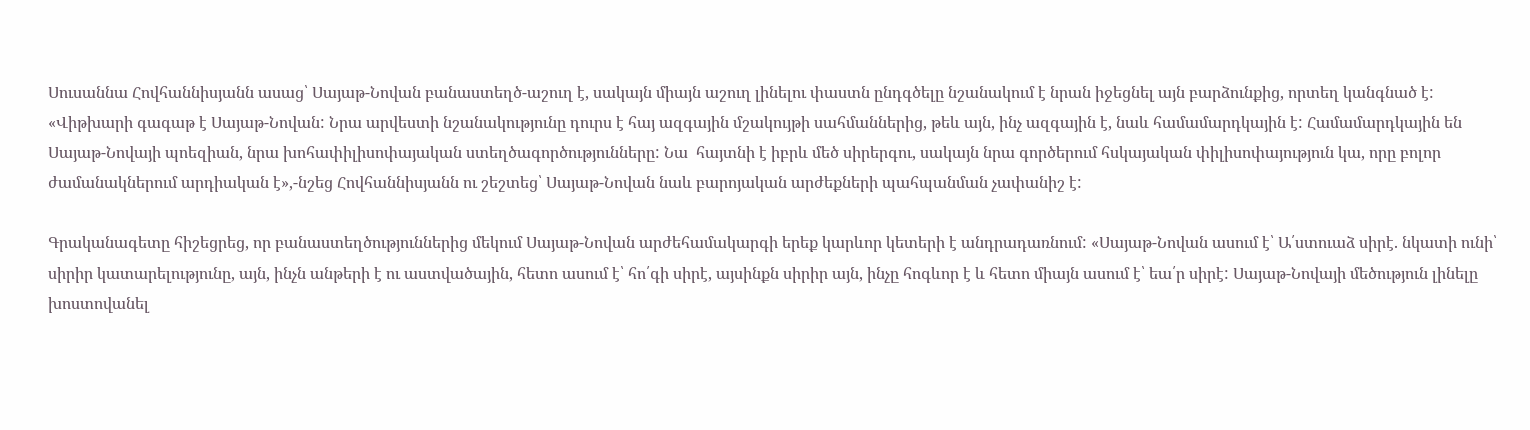Սուսաննա Հովհաննիսյանն ասաց՝ Սայաթ-Նովան բանաստեղծ-աշուղ է, սակայն միայն աշուղ լինելու փաստն ընդգծելը նշանակում է նրան իջեցնել այն բարձունքից, որտեղ կանգնած է: «Վիթխարի գագաթ է Սայաթ-Նովան: Նրա արվեստի նշանակությունը դուրս է հայ ազգային մշակույթի սահմաններից, թեև այն, ինչ ազգային է, նաև համամարդկային է: Համամարդկային են Սայաթ-Նովայի պոեզիան, նրա խոհափիլիսոփայական ստեղծագործությունները: Նա  հայտնի է իբրև մեծ սիրերգու, սակայն նրա գործերում հսկայական փիլիսոփայություն կա, որը բոլոր ժամանակներում արդիական է»,-նշեց Հովհաննիսյանն ու շեշտեց՝ Սայաթ-Նովան նաև բարոյական արժեքների պահպանման չափանիշ է:

Գրականագետը հիշեցրեց, որ բանաստեղծություններից մեկում Սայաթ-Նովան արժեհամակարգի երեք կարևոր կետերի է անդրադառնում: «Սայաթ-Նովան ասում է՝ Ա՛ստուաձ սիրէ. նկատի ունի՝ սիրիր կատարելությունը, այն, ինչն անթերի է ու աստվածային, հետո ասում է՝ հո՛գի սիրէ, այսինքն սիրիր այն, ինչը հոգևոր է և հետո միայն ասում է՝ եա՛ր սիրէ: Սայաթ-Նովայի մեծություն լինելը խոստովանել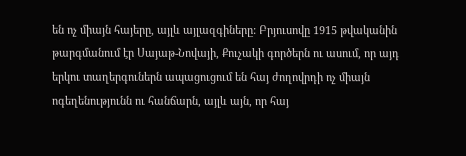են ոչ միայն հայերը, այլև այլազգիները: Բրյուսովը 1915 թվականին թարգմանում էր Սայաթ-Նովայի, Քուչակի գործերն ու ասում, որ այդ  երկու տաղերգուներն ապացուցում են հայ ժողովրդի ոչ միայն ոգեղենությունն ու հանճարն, այլև այն, որ հայ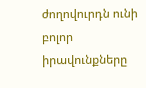ժողովուրդն ունի բոլոր իրավունքները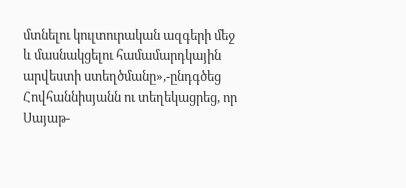մտնելու կուլտուրական ազգերի մեջ և մասնակցելու համամարդկային արվեստի ստեղծմանը»,-ընդգծեց Հովհաննիսյանն ու տեղեկացրեց, որ Սայաթ-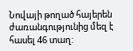Նովայի թողած հայերեն ժառանգությունից մեզ է հասել 46 տաղ: